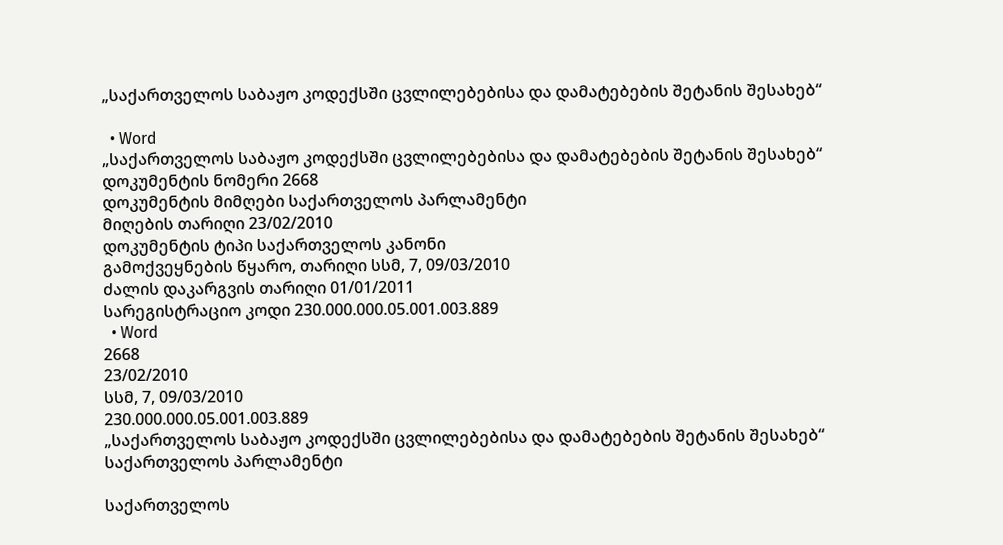„საქართველოს საბაჟო კოდექსში ცვლილებებისა და დამატებების შეტანის შესახებ“

  • Word
„საქართველოს საბაჟო კოდექსში ცვლილებებისა და დამატებების შეტანის შესახებ“
დოკუმენტის ნომერი 2668
დოკუმენტის მიმღები საქართველოს პარლამენტი
მიღების თარიღი 23/02/2010
დოკუმენტის ტიპი საქართველოს კანონი
გამოქვეყნების წყარო, თარიღი სსმ, 7, 09/03/2010
ძალის დაკარგვის თარიღი 01/01/2011
სარეგისტრაციო კოდი 230.000.000.05.001.003.889
  • Word
2668
23/02/2010
სსმ, 7, 09/03/2010
230.000.000.05.001.003.889
„საქართველოს საბაჟო კოდექსში ცვლილებებისა და დამატებების შეტანის შესახებ“
საქართველოს პარლამენტი

საქართველოს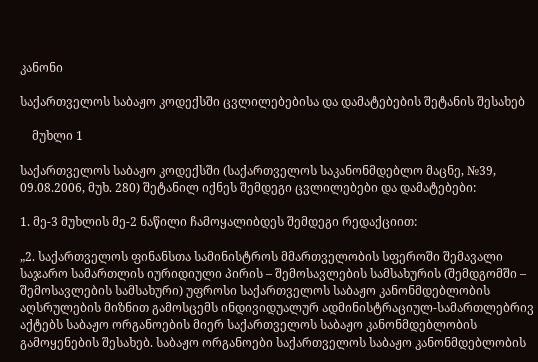კანონი

საქართველოს საბაჟო კოდექსში ცვლილებებისა და დამატებების შეტანის შესახებ

    მუხლი 1

საქართველოს საბაჟო კოდექსში (საქართველოს საკანონმდებლო მაცნე, №39, 09.08.2006, მუხ. 280) შეტანილ იქნეს შემდეგი ცვლილებები და დამატებები:

1. მე-3 მუხლის მე-2 ნაწილი ჩამოყალიბდეს შემდეგი რედაქციით:

„2. საქართველოს ფინანსთა სამინისტროს მმართველობის სფეროში შემავალი საჯარო სამართლის იურიდიული პირის – შემოსავლების სამსახურის (შემდგომში – შემოსავლების სამსახური) უფროსი საქართველოს საბაჟო კანონმდებლობის აღსრულების მიზნით გამოსცემს ინდივიდუალურ ადმინისტრაციულ-სამართლებრივ აქტებს საბაჟო ორგანოების მიერ საქართველოს საბაჟო კანონმდებლობის გამოყენების შესახებ. საბაჟო ორგანოები საქართველოს საბაჟო კანონმდებლობის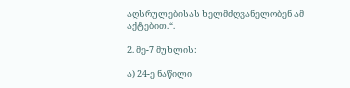აღსრულებისას ხელმძღვანელობენ ამ აქტებით.“.

2. მე-7 მუხლის:

ა) 24-ე ნაწილი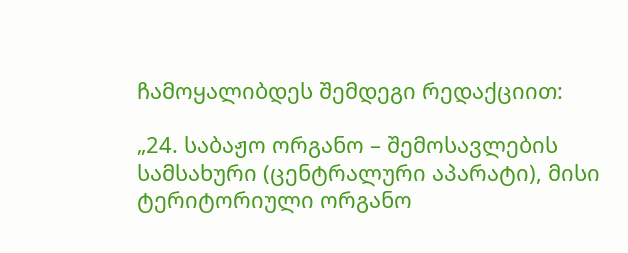ჩამოყალიბდეს შემდეგი რედაქციით:

„24. საბაჟო ორგანო – შემოსავლების სამსახური (ცენტრალური აპარატი), მისი ტერიტორიული ორგანო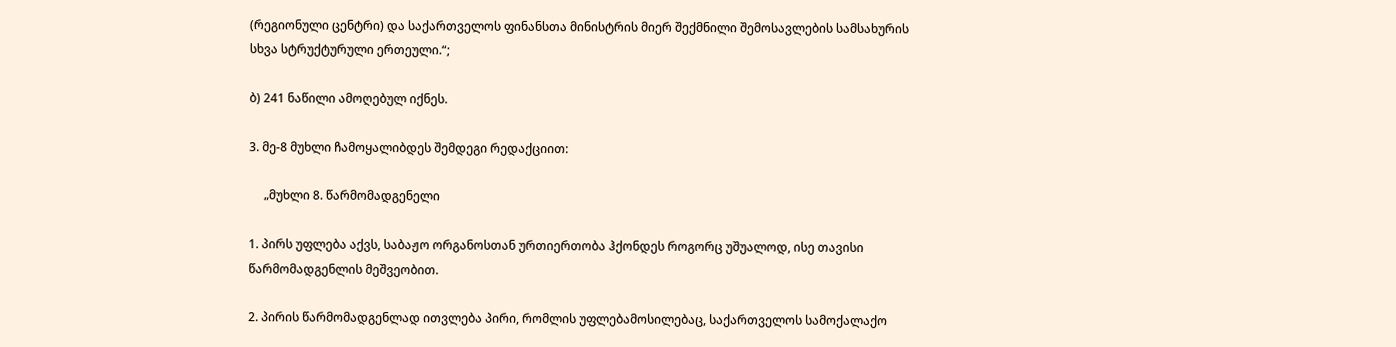(რეგიონული ცენტრი) და საქართველოს ფინანსთა მინისტრის მიერ შექმნილი შემოსავლების სამსახურის სხვა სტრუქტურული ერთეული.“;

ბ) 241 ნაწილი ამოღებულ იქნეს.

3. მე-8 მუხლი ჩამოყალიბდეს შემდეგი რედაქციით:

     „მუხლი 8. წარმომადგენელი

1. პირს უფლება აქვს, საბაჟო ორგანოსთან ურთიერთობა ჰქონდეს როგორც უშუალოდ, ისე თავისი წარმომადგენლის მეშვეობით.

2. პირის წარმომადგენლად ითვლება პირი, რომლის უფლებამოსილებაც, საქართველოს სამოქალაქო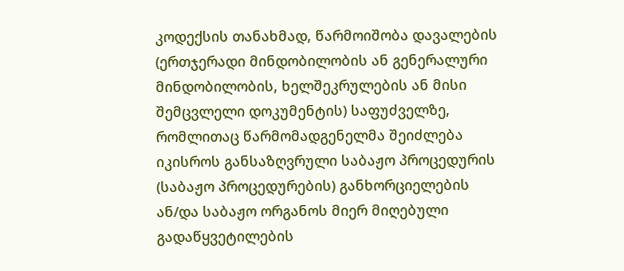კოდექსის თანახმად, წარმოიშობა დავალების (ერთჯერადი მინდობილობის ან გენერალური მინდობილობის, ხელშეკრულების ან მისი შემცვლელი დოკუმენტის) საფუძველზე, რომლითაც წარმომადგენელმა შეიძლება იკისროს განსაზღვრული საბაჟო პროცედურის (საბაჟო პროცედურების) განხორციელების ან/და საბაჟო ორგანოს მიერ მიღებული გადაწყვეტილების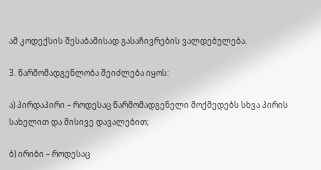ამ კოდექსის შესაბამისად გასაჩივრების ვალდებულება.

3. წარმომადგენლობა შეიძლება იყოს:

ა) პირდაპირი – როდესაც წარმომადგენელი მოქმედებს სხვა პირის სახელით და მისივე დავალებით;

ბ) ირიბი – როდესაც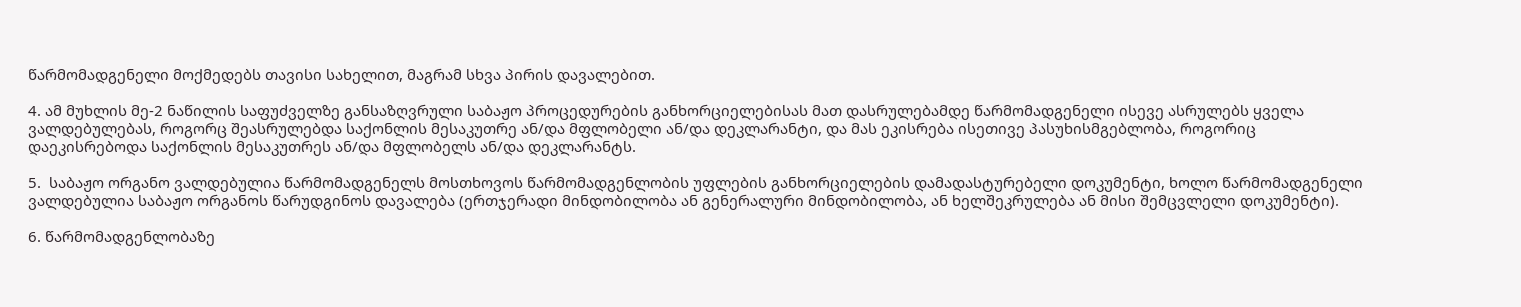წარმომადგენელი მოქმედებს თავისი სახელით, მაგრამ სხვა პირის დავალებით.

4. ამ მუხლის მე-2 ნაწილის საფუძველზე განსაზღვრული საბაჟო პროცედურების განხორციელებისას მათ დასრულებამდე წარმომადგენელი ისევე ასრულებს ყველა ვალდებულებას, როგორც შეასრულებდა საქონლის მესაკუთრე ან/და მფლობელი ან/და დეკლარანტი, და მას ეკისრება ისეთივე პასუხისმგებლობა, როგორიც დაეკისრებოდა საქონლის მესაკუთრეს ან/და მფლობელს ან/და დეკლარანტს.

5.  საბაჟო ორგანო ვალდებულია წარმომადგენელს მოსთხოვოს წარმომადგენლობის უფლების განხორციელების დამადასტურებელი დოკუმენტი, ხოლო წარმომადგენელი ვალდებულია საბაჟო ორგანოს წარუდგინოს დავალება (ერთჯერადი მინდობილობა ან გენერალური მინდობილობა, ან ხელშეკრულება ან მისი შემცვლელი დოკუმენტი).

6. წარმომადგენლობაზე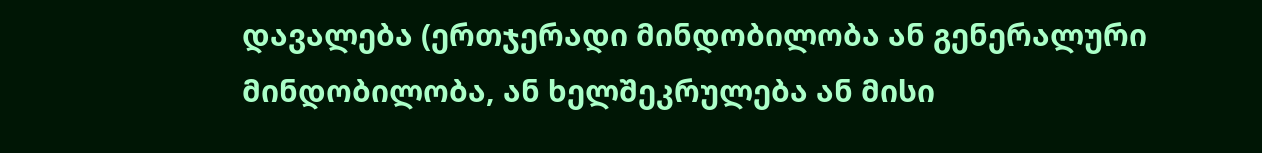დავალება (ერთჯერადი მინდობილობა ან გენერალური მინდობილობა, ან ხელშეკრულება ან მისი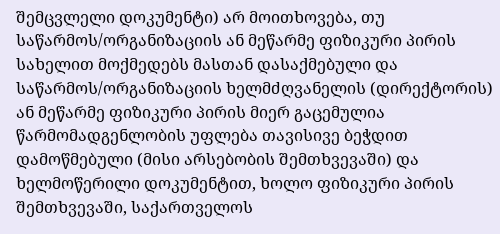შემცვლელი დოკუმენტი) არ მოითხოვება, თუ საწარმოს/ორგანიზაციის ან მეწარმე ფიზიკური პირის სახელით მოქმედებს მასთან დასაქმებული და საწარმოს/ორგანიზაციის ხელმძღვანელის (დირექტორის) ან მეწარმე ფიზიკური პირის მიერ გაცემულია წარმომადგენლობის უფლება თავისივე ბეჭდით დამოწმებული (მისი არსებობის შემთხვევაში) და ხელმოწერილი დოკუმენტით, ხოლო ფიზიკური პირის შემთხვევაში, საქართველოს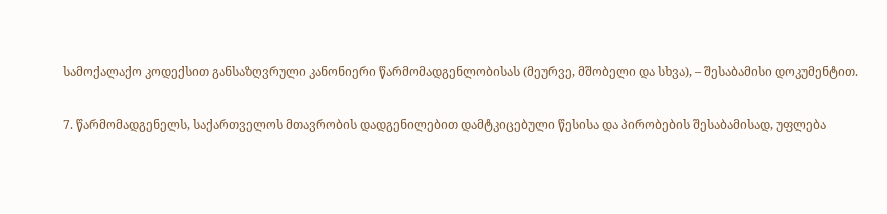სამოქალაქო კოდექსით განსაზღვრული კანონიერი წარმომადგენლობისას (მეურვე, მშობელი და სხვა), – შესაბამისი დოკუმენტით.

7. წარმომადგენელს, საქართველოს მთავრობის დადგენილებით დამტკიცებული წესისა და პირობების შესაბამისად, უფლება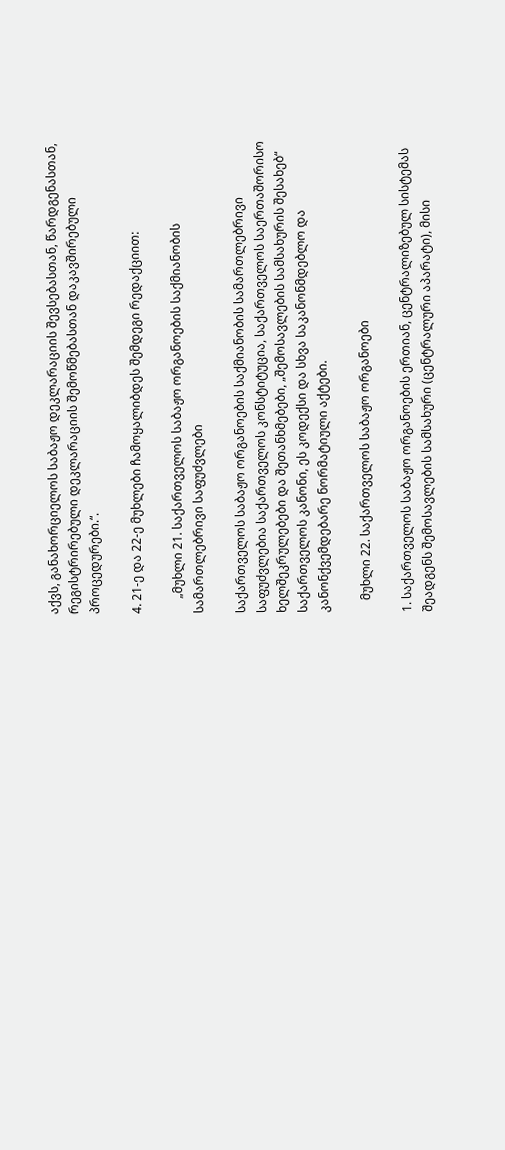აქვს, განახორციელოს საბაჟო დეკლარაციის შევსებასთან, წარდგენასთან, რეგისტრირებული დეკლარაციის შემოწმებასთან დაკავშირებული პროცედურები.“.

4. 21-ე და 22-ე მუხლები ჩამოყალიბდეს შემდეგი რედაქციით:

     „მუხლი 21. საქართველოს საბაჟო ორგანოების საქმიანობის სამართლებრივი საფუძვლები

საქართველოს საბაჟო ორგანოების საქმიანობის სამართლებრივი საფუძვლებია საქართველოს კონსტიტუცია, საქართველოს საერთაშორისო ხელშეკრულებები და შეთანხმებები, „შემოსავლების სამსახურის შესახებ“ საქართველოს კანონი, ეს კოდექსი და სხვა საკანონმდებლო და კანონქვემდებარე ნორმატიული აქტები.

    მუხლი 22. საქართველოს საბაჟო ორგანოები

1. საქართველოს საბაჟო ორგანოების ერთიან, ცენტრალიზებულ სისტემას შეადგენს შემოსავლების სამსახური (ცენტრალური აპარატი), მისი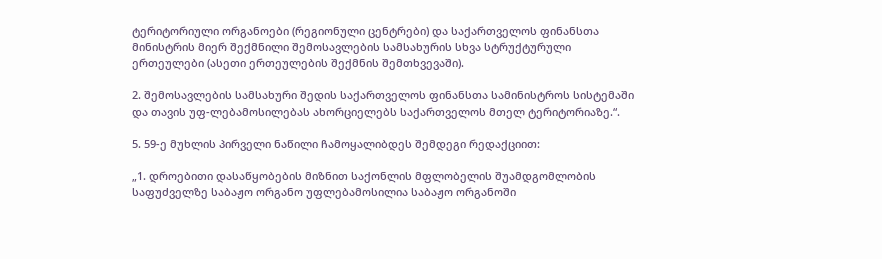ტერიტორიული ორგანოები (რეგიონული ცენტრები) და საქართველოს ფინანსთა მინისტრის მიერ შექმნილი შემოსავლების სამსახურის სხვა სტრუქტურული ერთეულები (ასეთი ერთეულების შექმნის შემთხვევაში).

2. შემოსავლების სამსახური შედის საქართველოს ფინანსთა სამინისტროს სისტემაში და თავის უფ-ლებამოსილებას ახორციელებს საქართველოს მთელ ტერიტორიაზე.“.

5. 59-ე მუხლის პირველი ნაწილი ჩამოყალიბდეს შემდეგი რედაქციით:

„1. დროებითი დასაწყობების მიზნით საქონლის მფლობელის შუამდგომლობის საფუძველზე საბაჟო ორგანო უფლებამოსილია საბაჟო ორგანოში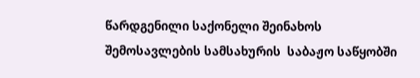წარდგენილი საქონელი შეინახოს შემოსავლების სამსახურის  საბაჟო საწყობში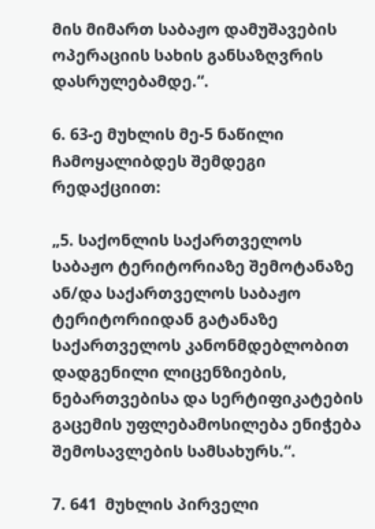მის მიმართ საბაჟო დამუშავების ოპერაციის სახის განსაზღვრის დასრულებამდე.“.

6. 63-ე მუხლის მე-5 ნაწილი ჩამოყალიბდეს შემდეგი რედაქციით:

„5. საქონლის საქართველოს საბაჟო ტერიტორიაზე შემოტანაზე ან/და საქართველოს საბაჟო ტერიტორიიდან გატანაზე საქართველოს კანონმდებლობით დადგენილი ლიცენზიების, ნებართვებისა და სერტიფიკატების გაცემის უფლებამოსილება ენიჭება შემოსავლების სამსახურს.“.

7. 641  მუხლის პირველი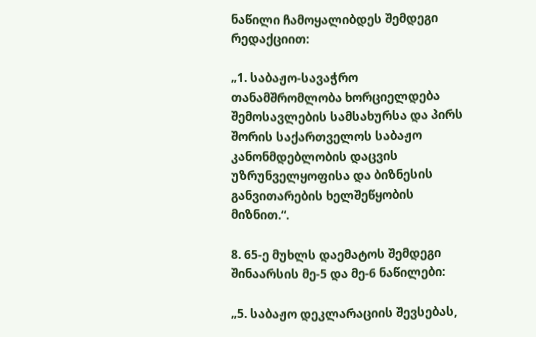ნაწილი ჩამოყალიბდეს შემდეგი რედაქციით:

„1. საბაჟო-სავაჭრო თანამშრომლობა ხორციელდება შემოსავლების სამსახურსა და პირს შორის საქართველოს საბაჟო კანონმდებლობის დაცვის უზრუნველყოფისა და ბიზნესის განვითარების ხელშეწყობის მიზნით.“.

8. 65-ე მუხლს დაემატოს შემდეგი შინაარსის მე-5 და მე-6 ნაწილები:

„5. საბაჟო დეკლარაციის შევსებას,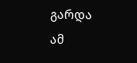გარდა ამ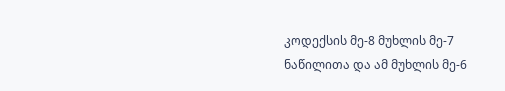კოდექსის მე-8 მუხლის მე-7 ნაწილითა და ამ მუხლის მე-6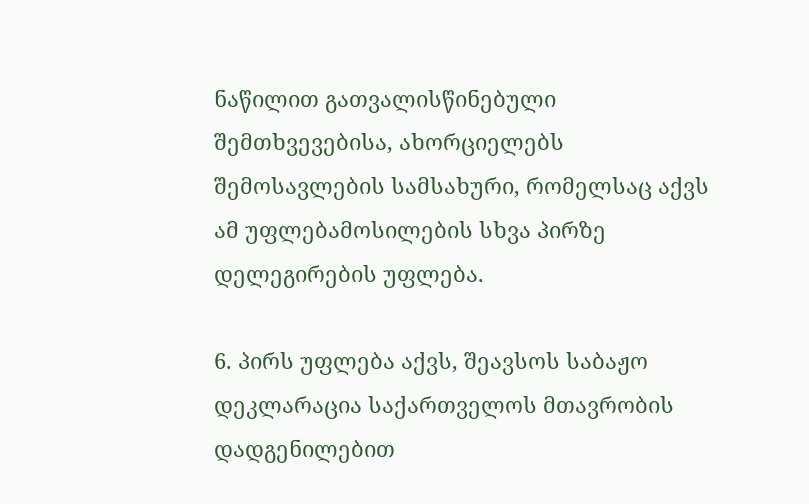ნაწილით გათვალისწინებული შემთხვევებისა, ახორციელებს შემოსავლების სამსახური, რომელსაც აქვს ამ უფლებამოსილების სხვა პირზე დელეგირების უფლება.

6. პირს უფლება აქვს, შეავსოს საბაჟო დეკლარაცია საქართველოს მთავრობის დადგენილებით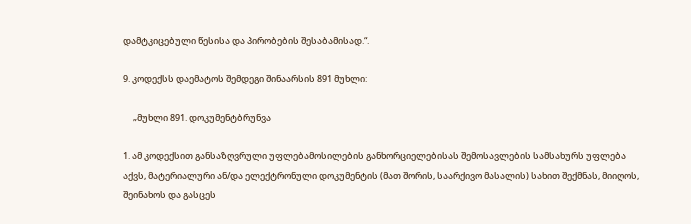დამტკიცებული წესისა და პირობების შესაბამისად.“.

9. კოდექსს დაემატოს შემდეგი შინაარსის 891 მუხლი:

     „მუხლი 891. დოკუმენტბრუნვა

1. ამ კოდექსით განსაზღვრული უფლებამოსილების განხორციელებისას შემოსავლების სამსახურს უფლება აქვს, მატერიალური ან/და ელექტრონული დოკუმენტის (მათ შორის, საარქივო მასალის) სახით შექმნას, მიიღოს, შეინახოს და გასცეს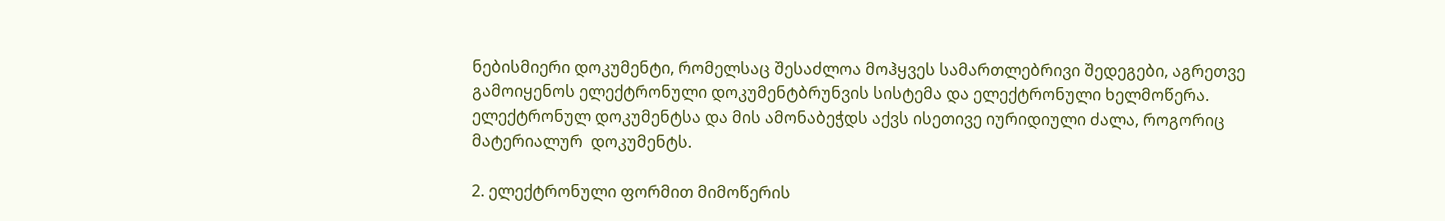ნებისმიერი დოკუმენტი, რომელსაც შესაძლოა მოჰყვეს სამართლებრივი შედეგები, აგრეთვე გამოიყენოს ელექტრონული დოკუმენტბრუნვის სისტემა და ელექტრონული ხელმოწერა. ელექტრონულ დოკუმენტსა და მის ამონაბეჭდს აქვს ისეთივე იურიდიული ძალა, როგორიც მატერიალურ  დოკუმენტს.

2. ელექტრონული ფორმით მიმოწერის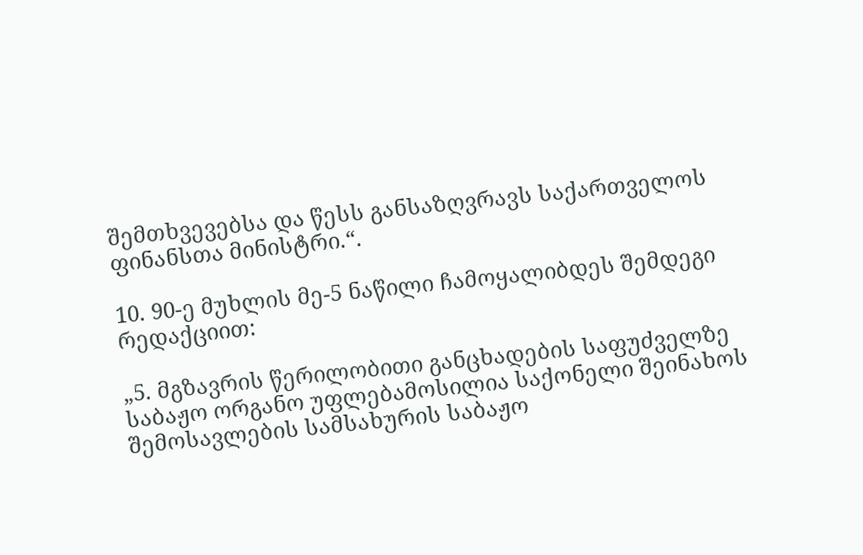შემთხვევებსა და წესს განსაზღვრავს საქართველოს ფინანსთა მინისტრი.“.

10. 90-ე მუხლის მე-5 ნაწილი ჩამოყალიბდეს შემდეგი რედაქციით:

„5. მგზავრის წერილობითი განცხადების საფუძველზე საბაჟო ორგანო უფლებამოსილია საქონელი შეინახოს შემოსავლების სამსახურის საბაჟო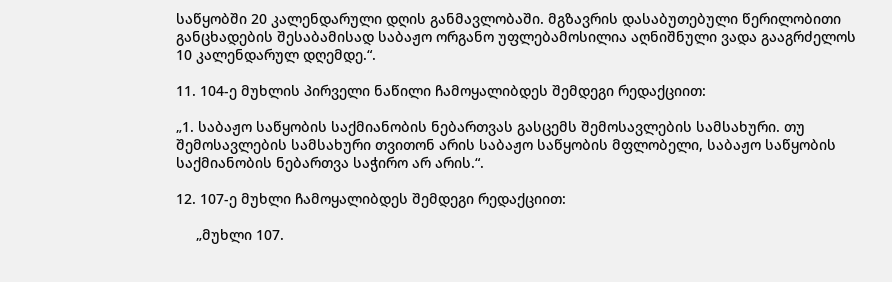საწყობში 20 კალენდარული დღის განმავლობაში. მგზავრის დასაბუთებული წერილობითი განცხადების შესაბამისად საბაჟო ორგანო უფლებამოსილია აღნიშნული ვადა გააგრძელოს 10 კალენდარულ დღემდე.“.

11. 104-ე მუხლის პირველი ნაწილი ჩამოყალიბდეს შემდეგი რედაქციით:

„1. საბაჟო საწყობის საქმიანობის ნებართვას გასცემს შემოსავლების სამსახური. თუ შემოსავლების სამსახური თვითონ არის საბაჟო საწყობის მფლობელი, საბაჟო საწყობის საქმიანობის ნებართვა საჭირო არ არის.“.

12. 107-ე მუხლი ჩამოყალიბდეს შემდეგი რედაქციით:

     „მუხლი 107.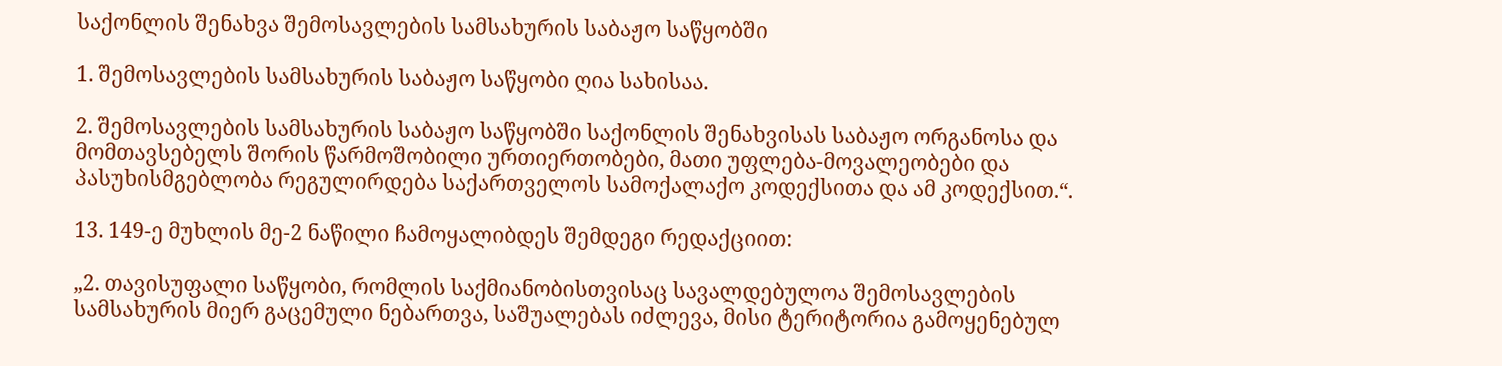საქონლის შენახვა შემოსავლების სამსახურის საბაჟო საწყობში

1. შემოსავლების სამსახურის საბაჟო საწყობი ღია სახისაა.

2. შემოსავლების სამსახურის საბაჟო საწყობში საქონლის შენახვისას საბაჟო ორგანოსა და მომთავსებელს შორის წარმოშობილი ურთიერთობები, მათი უფლება-მოვალეობები და პასუხისმგებლობა რეგულირდება საქართველოს სამოქალაქო კოდექსითა და ამ კოდექსით.“.

13. 149-ე მუხლის მე-2 ნაწილი ჩამოყალიბდეს შემდეგი რედაქციით:

„2. თავისუფალი საწყობი, რომლის საქმიანობისთვისაც სავალდებულოა შემოსავლების სამსახურის მიერ გაცემული ნებართვა, საშუალებას იძლევა, მისი ტერიტორია გამოყენებულ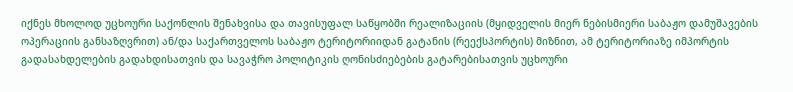იქნეს მხოლოდ უცხოური საქონლის შენახვისა და თავისუფალ საწყობში რეალიზაციის (მყიდველის მიერ ნებისმიერი საბაჟო დამუშავების ოპერაციის განსაზღვრით) ან/და საქართველოს საბაჟო ტერიტორიიდან გატანის (რეექსპორტის) მიზნით, ამ ტერიტორიაზე იმპორტის გადასახდელების გადახდისათვის და სავაჭრო პოლიტიკის ღონისძიებების გატარებისათვის უცხოური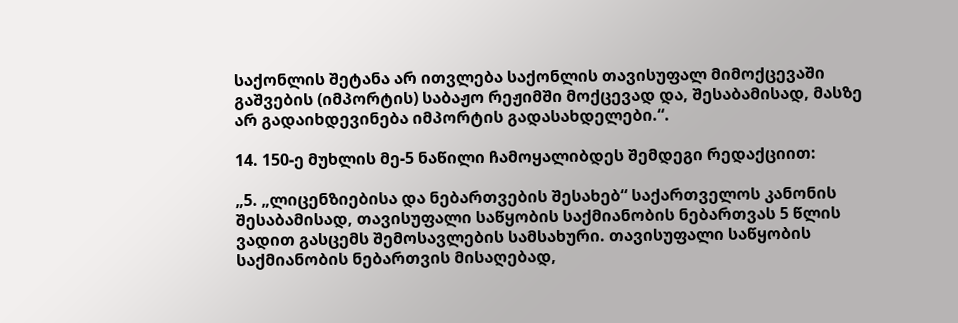საქონლის შეტანა არ ითვლება საქონლის თავისუფალ მიმოქცევაში გაშვების (იმპორტის) საბაჟო რეჟიმში მოქცევად და, შესაბამისად, მასზე არ გადაიხდევინება იმპორტის გადასახდელები.“.

14. 150-ე მუხლის მე-5 ნაწილი ჩამოყალიბდეს შემდეგი რედაქციით:

„5. „ლიცენზიებისა და ნებართვების შესახებ“ საქართველოს კანონის შესაბამისად, თავისუფალი საწყობის საქმიანობის ნებართვას 5 წლის ვადით გასცემს შემოსავლების სამსახური. თავისუფალი საწყობის საქმიანობის ნებართვის მისაღებად,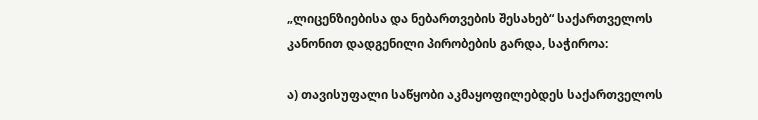„ლიცენზიებისა და ნებართვების შესახებ“ საქართველოს კანონით დადგენილი პირობების გარდა, საჭიროა:

ა) თავისუფალი საწყობი აკმაყოფილებდეს საქართველოს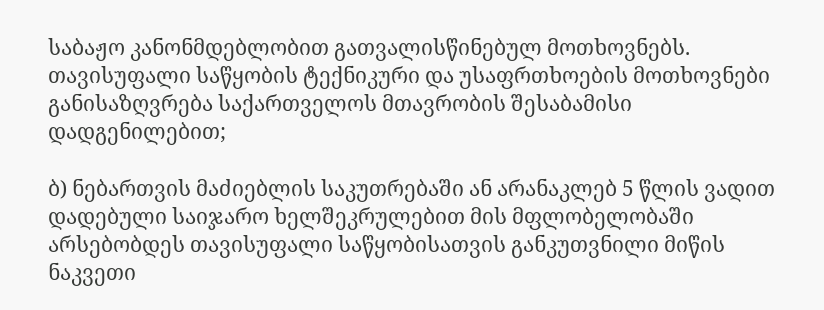საბაჟო კანონმდებლობით გათვალისწინებულ მოთხოვნებს. თავისუფალი საწყობის ტექნიკური და უსაფრთხოების მოთხოვნები განისაზღვრება საქართველოს მთავრობის შესაბამისი დადგენილებით;

ბ) ნებართვის მაძიებლის საკუთრებაში ან არანაკლებ 5 წლის ვადით დადებული საიჯარო ხელშეკრულებით მის მფლობელობაში არსებობდეს თავისუფალი საწყობისათვის განკუთვნილი მიწის ნაკვეთი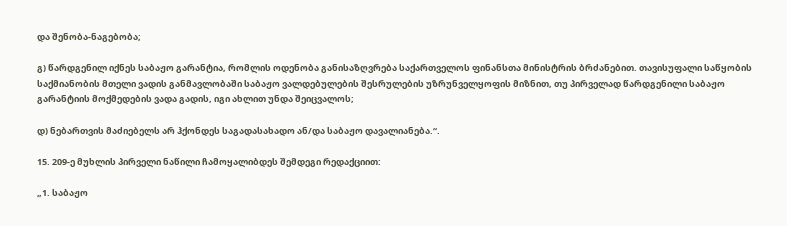და შენობა-ნაგებობა;

გ) წარდგენილ იქნეს საბაჟო გარანტია, რომლის ოდენობა განისაზღვრება საქართველოს ფინანსთა მინისტრის ბრძანებით. თავისუფალი საწყობის საქმიანობის მთელი ვადის განმავლობაში საბაჟო ვალდებულების შესრულების უზრუნველყოფის მიზნით, თუ პირველად წარდგენილი საბაჟო გარანტიის მოქმედების ვადა გადის, იგი ახლით უნდა შეიცვალოს;

დ) ნებართვის მაძიებელს არ ჰქონდეს საგადასახადო ან/და საბაჟო დავალიანება.“.

15. 209-ე მუხლის პირველი ნაწილი ჩამოყალიბდეს შემდეგი რედაქციით:

„1. საბაჟო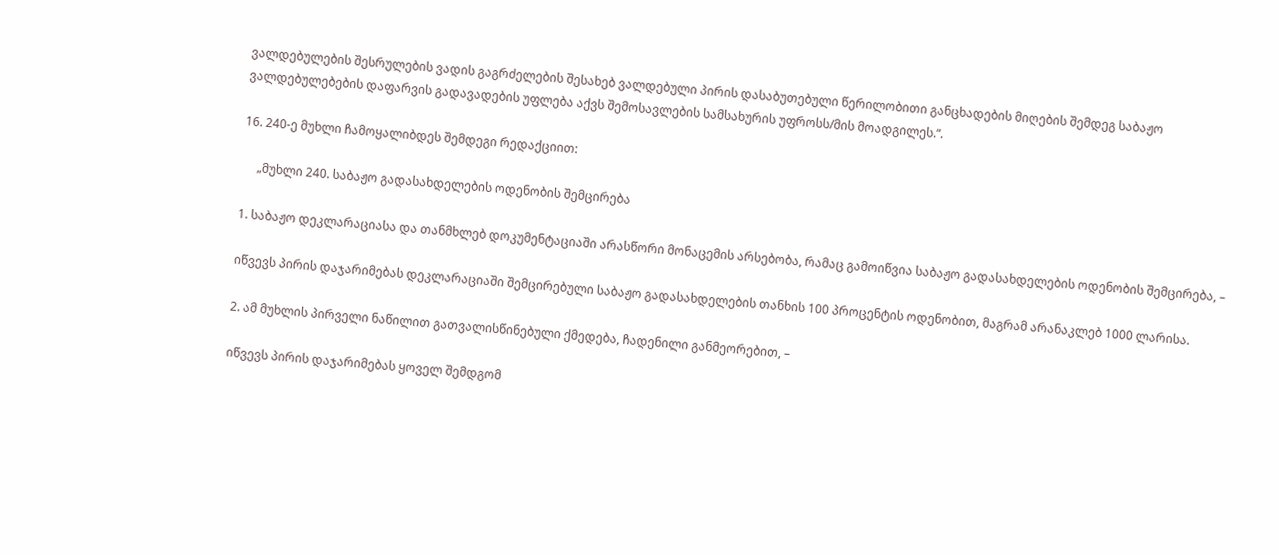ვალდებულების შესრულების ვადის გაგრძელების შესახებ ვალდებული პირის დასაბუთებული წერილობითი განცხადების მიღების შემდეგ საბაჟო ვალდებულებების დაფარვის გადავადების უფლება აქვს შემოსავლების სამსახურის უფროსს/მის მოადგილეს.“.

16. 240-ე მუხლი ჩამოყალიბდეს შემდეგი რედაქციით:

     „მუხლი 240. საბაჟო გადასახდელების ოდენობის შემცირება

1. საბაჟო დეკლარაციასა და თანმხლებ დოკუმენტაციაში არასწორი მონაცემის არსებობა, რამაც გამოიწვია საბაჟო გადასახდელების ოდენობის შემცირება, –

იწვევს პირის დაჯარიმებას დეკლარაციაში შემცირებული საბაჟო გადასახდელების თანხის 100 პროცენტის ოდენობით, მაგრამ არანაკლებ 1000 ლარისა.

2. ამ მუხლის პირველი ნაწილით გათვალისწინებული ქმედება, ჩადენილი განმეორებით, –

იწვევს პირის დაჯარიმებას ყოველ შემდგომ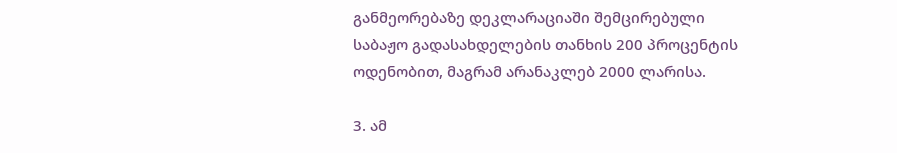განმეორებაზე დეკლარაციაში შემცირებული საბაჟო გადასახდელების თანხის 200 პროცენტის ოდენობით, მაგრამ არანაკლებ 2000 ლარისა.

3. ამ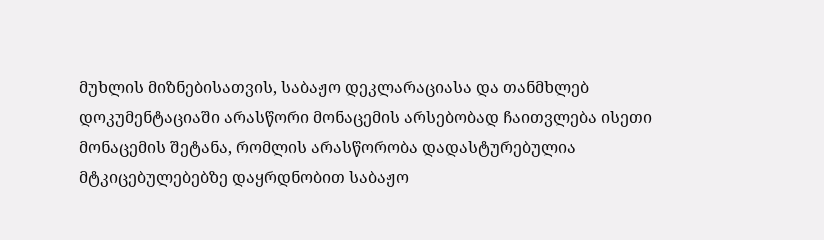მუხლის მიზნებისათვის, საბაჟო დეკლარაციასა და თანმხლებ დოკუმენტაციაში არასწორი მონაცემის არსებობად ჩაითვლება ისეთი მონაცემის შეტანა, რომლის არასწორობა დადასტურებულია მტკიცებულებებზე დაყრდნობით საბაჟო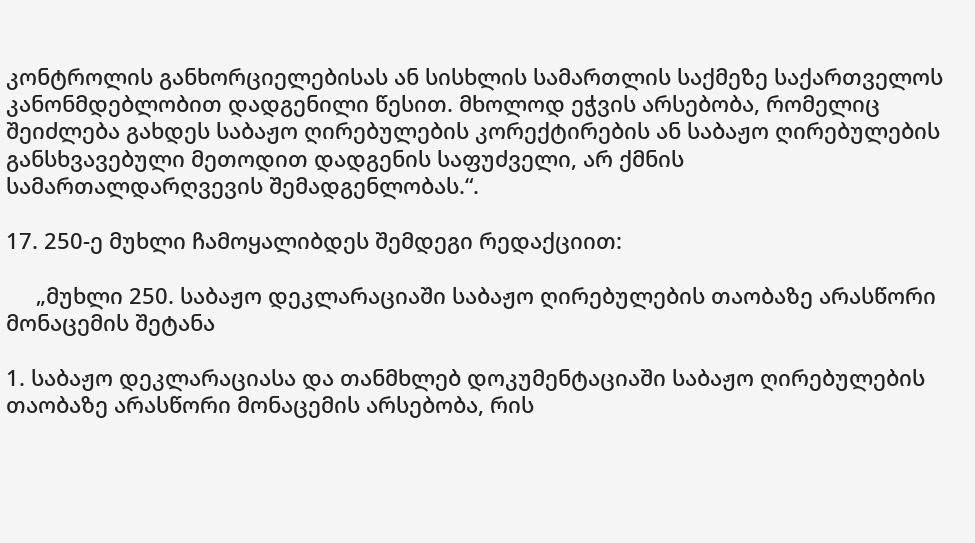კონტროლის განხორციელებისას ან სისხლის სამართლის საქმეზე საქართველოს კანონმდებლობით დადგენილი წესით. მხოლოდ ეჭვის არსებობა, რომელიც შეიძლება გახდეს საბაჟო ღირებულების კორექტირების ან საბაჟო ღირებულების განსხვავებული მეთოდით დადგენის საფუძველი, არ ქმნის სამართალდარღვევის შემადგენლობას.“.

17. 250-ე მუხლი ჩამოყალიბდეს შემდეგი რედაქციით:

     „მუხლი 250. საბაჟო დეკლარაციაში საბაჟო ღირებულების თაობაზე არასწორი მონაცემის შეტანა

1. საბაჟო დეკლარაციასა და თანმხლებ დოკუმენტაციაში საბაჟო ღირებულების თაობაზე არასწორი მონაცემის არსებობა, რის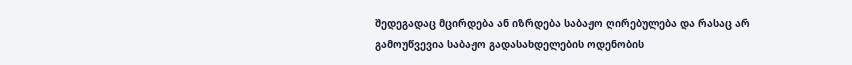შედეგადაც მცირდება ან იზრდება საბაჟო ღირებულება და რასაც არ გამოუწვევია საბაჟო გადასახდელების ოდენობის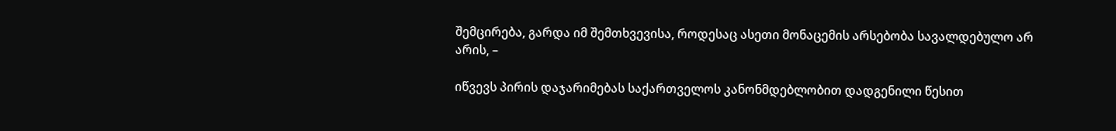შემცირება, გარდა იმ შემთხვევისა, როდესაც ასეთი მონაცემის არსებობა სავალდებულო არ არის, –

იწვევს პირის დაჯარიმებას საქართველოს კანონმდებლობით დადგენილი წესით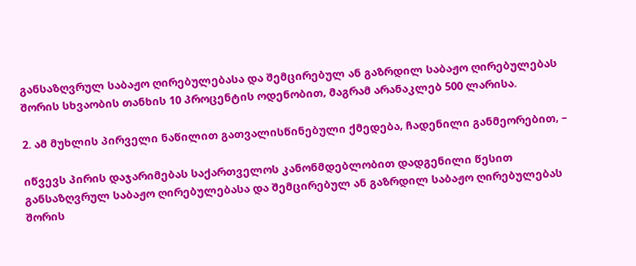განსაზღვრულ საბაჟო ღირებულებასა და შემცირებულ ან გაზრდილ საბაჟო ღირებულებას შორის სხვაობის თანხის 10 პროცენტის ოდენობით, მაგრამ არანაკლებ 500 ლარისა.

2. ამ მუხლის პირველი ნაწილით გათვალისწინებული ქმედება, ჩადენილი განმეორებით, –

იწვევს პირის დაჯარიმებას საქართველოს კანონმდებლობით დადგენილი წესით განსაზღვრულ საბაჟო ღირებულებასა და შემცირებულ ან გაზრდილ საბაჟო ღირებულებას შორის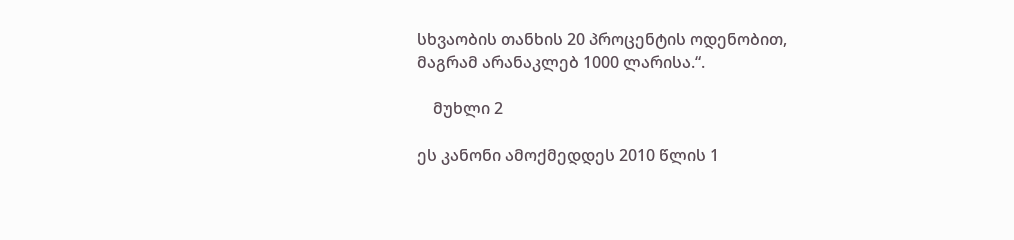სხვაობის თანხის 20 პროცენტის ოდენობით, მაგრამ არანაკლებ 1000 ლარისა.“.

    მუხლი 2

ეს კანონი ამოქმედდეს 2010 წლის 1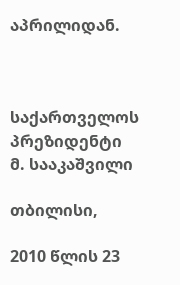აპრილიდან.



საქართველოს პრეზიდენტი                        მ. სააკაშვილი

თბილისი,

2010 წლის 23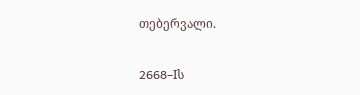თებერვალი.

2668–Iს